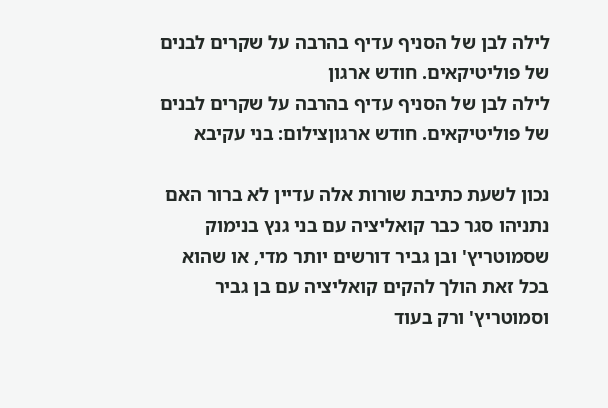לילה לבן של הסניף עדיף בהרבה על שקרים לבנים של פוליטיקאים. חודש ארגון
לילה לבן של הסניף עדיף בהרבה על שקרים לבנים של פוליטיקאים. חודש ארגוןצילום: בני עקיבא

נכון לשעת כתיבת שורות אלה עדיין לא ברור האם נתניהו סגר כבר קואליציה עם בני גנץ בנימוק שסמוטריץ' ובן גביר דורשים יותר מדי, או שהוא בכל זאת הולך להקים קואליציה עם בן גביר וסמוטריץ' ורק בעוד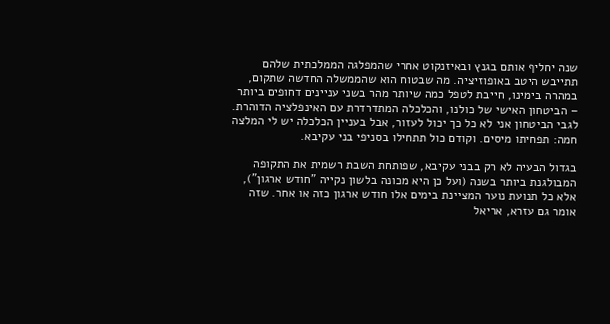שנה יחליף אותם בגנץ ובאיזנקוט אחרי שהמפלגה הממלכתית שלהם תתייבש היטב באופוזיציה. מה שבטוח הוא שהממשלה החדשה שתקום, במהרה בימינו, חייבת לטפל כמה שיותר מהר בשני עניינים דחופים ביותר – הביטחון האישי של כולנו, והכלכלה המתדרדרת עם האינפלציה הדוהרת. לגבי הביטחון אני לא כל כך יכול לעזור, אבל בעניין הכלכלה יש לי המלצה חמה: תפחיתו מיסים. וקודם כול תתחילו בסניפי בני עקיבא.

בגדול הבעיה לא רק בבני עקיבא, שפותחת השבת רשמית את התקופה המבולגנת ביותר בשנה (ועל כן היא מכונה בלשון נקייה "חודש ארגון"), אלא כל תנועת נוער המציינת בימים אלו חודש ארגון כזה או אחר. שזה אומר גם עזרא, אריאל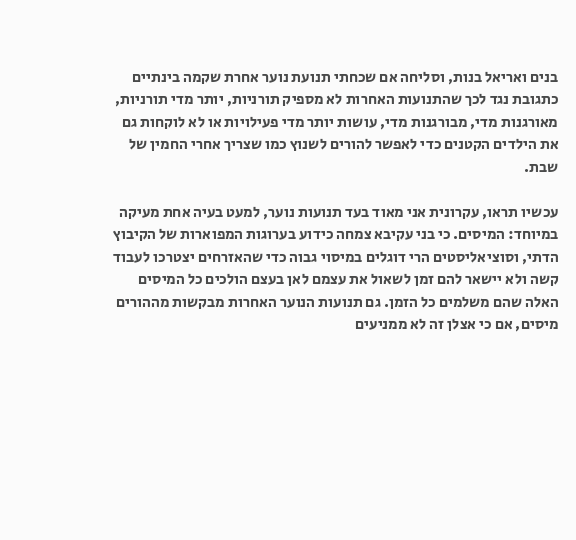בנים ואריאל בנות, וסליחה אם שכחתי תנועת נוער אחרת שקמה בינתיים כתגובת נגד לכך שהתנועות האחרות לא מספיק תורניות, יותר מדי תורניות, מאורגנות מדי, מבורגנות מדי, עושות יותר מדי פעילויות או לא לוקחות גם את הילדים הקטנים כדי לאפשר להורים לשנוץ כמו שצריך אחרי החמין של שבת.

עכשיו תראו, עקרונית אני מאוד בעד תנועות נוער, למעט בעיה אחת מעיקה במיוחד: המיסים. כי בני עקיבא צמחה כידוע בערוגות המפוארות של הקיבוץ הדתי, וסוציאליסטים הרי דוגלים במיסוי גבוה כדי שהאזרחים יצטרכו לעבוד קשה ולא יישאר להם זמן לשאול את עצמם לאן בעצם הולכים כל המיסים האלה שהם משלמים כל הזמן. גם תנועות הנוער האחרות מבקשות מההורים מיסים, אם כי אצלן זה לא ממניעים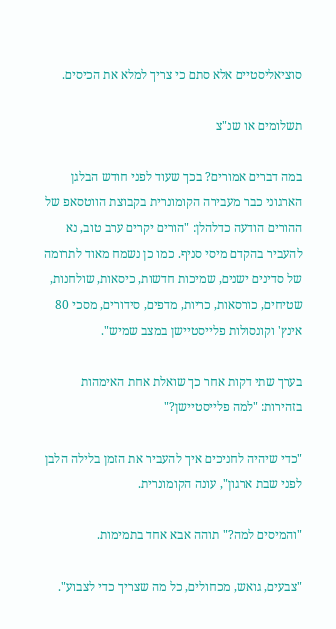סוציאליסטיים אלא סתם כי צריך למלא את הכיסים.

תשלומים או שנ"צ

במה דברים אמורים? בכך שעוד לפני חודש הבלגן הארגוני כבר מעבירה הקומונרית בקבוצת הווטסאפ של ההורים הודעה כדלהלן: "הורים יקרים ערב טוב, נא להעביר בהקדם מיסי סניף. כמו כן נשמח מאוד לתרומה של סדינים ישנים, שמיכות חדשות, כיסאות, שולחנות, שטיחים, כורסאות, כריות, מדפים, סידורים, מסכי 80 אינץ' וקונסולות פלייסטיישן במצב שמיש".

בערך שתי דקות אחר כך שואלת אחת האימהות בזהירות: "למה פלייסטיישן?"

"כדי שיהיה לחניכים איך להעביר את הזמן בלילה הלבן לפני שבת ארגון", עונה הקומונרית.

"והמיסים למה?" תוהה אבא אחד בתמימות.

"צבעים, גואש, מכחולים, כל מה שצריך כדי לצבוע".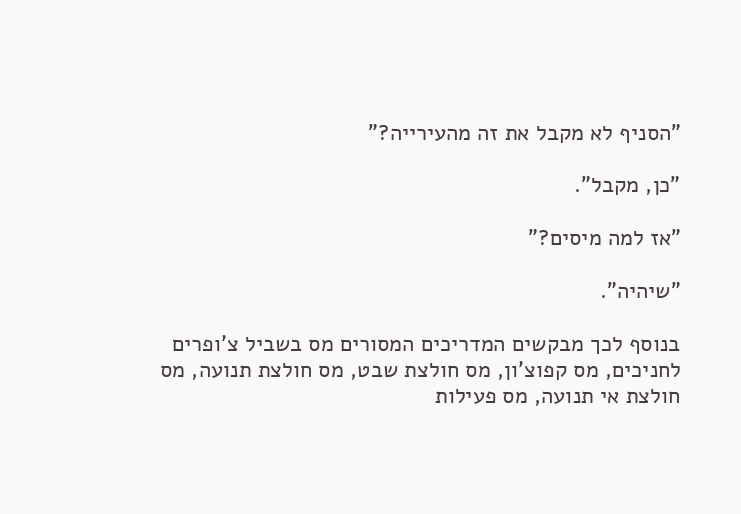"הסניף לא מקבל את זה מהעירייה?"

"כן, מקבל".

"אז למה מיסים?"

"שיהיה".

בנוסף לכך מבקשים המדריכים המסורים מס בשביל צ'ופרים לחניכים, מס קפוצ'ון, מס חולצת שבט, מס חולצת תנועה, מס חולצת אי תנועה, מס פעילות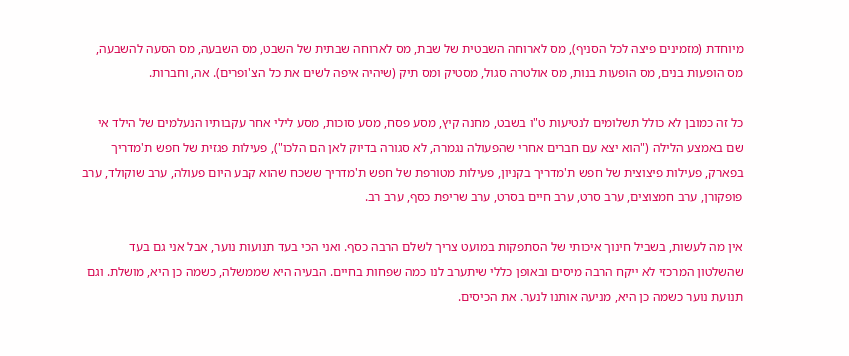מיוחדת (מזמינים פיצה לכל הסניף), מס לארוחה השבטית של שבת, מס לארוחה שבתית של השבט, מס השבעה, מס הסעה להשבעה, מס הופעות בנים, מס הופעות בנות, מס אולטרה סגול, מסטיק ומס תיק (שיהיה איפה לשים את כל הצ'ופרים). אה, וחברות.

כל זה כמובן לא כולל תשלומים לנטיעות ט"ו בשבט, מחנה קיץ, מסע פסח, מסע סוכות, מסע לילי אחר עקבותיו הנעלמים של הילד אי שם באמצע הלילה ("הוא יצא עם חברים אחרי שהפעולה נגמרה, לא סגורה בדיוק לאן הם הלכו"), פעילות פגזית של חפש ת'מדריך בפארק, פעילות פיצוצית של חפש ת'מדריך בקניון, פעילות מטורפת של חפש ת'מדריך ששכח שהוא קבע היום פעולה, ערב שוקולד, ערב פופקורן, ערב חמצוצים, ערב סרט, ערב חיים בסרט, ערב שריפת כסף, ערב רב.

אין מה לעשות, בשביל חינוך איכותי של הסתפקות במועט צריך לשלם הרבה כסף. ואני הכי בעד תנועות נוער, אבל אני גם בעד שהשלטון המרכזי לא ייקח הרבה מיסים ובאופן כללי שיתערב לנו כמה שפחות בחיים. הבעיה היא שממשלה, כשמה כן היא, מושלת. וגם תנועת נוער כשמה כן היא, מניעה אותנו לנער. את הכיסים.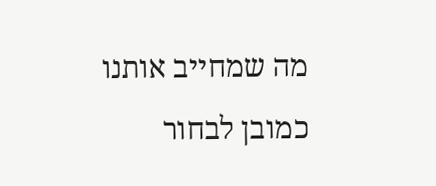מה שמחייב אותנו כמובן לבחור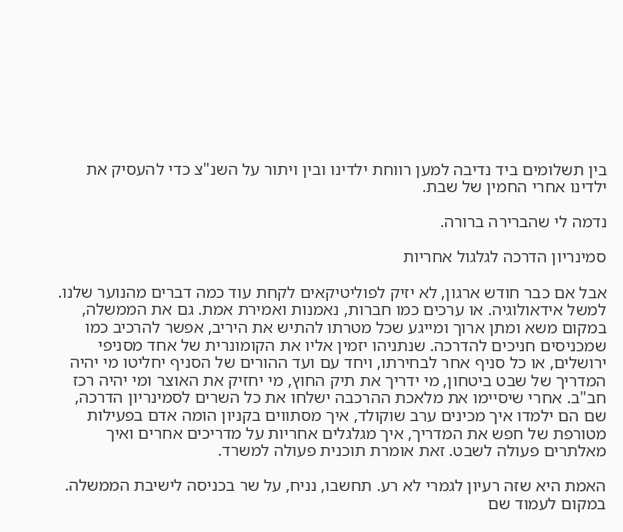בין תשלומים ביד נדיבה למען רווחת ילדינו ובין ויתור על השנ"צ כדי להעסיק את ילדינו אחרי החמין של שבת.

נדמה לי שהברירה ברורה.

סמינריון הדרכה לגלגול אחריות

אבל אם כבר חודש ארגון, לא יזיק לפוליטיקאים לקחת עוד כמה דברים מהנוער שלנו. למשל אידאולוגיה. או ערכים כמו חברות, נאמנות ואמירת אמת. גם את הממשלה, במקום משא ומתן ארוך ומייגע שכל מטרתו להתיש את היריב, אפשר להרכיב כמו שמכניסים חניכים להדרכה. שנתניהו יזמין אליו את הקומונרית של אחד מסניפי ירושלים, או כל סניף אחר לבחירתו, ויחד עם ועד ההורים של הסניף יחליטו מי יהיה המדריך של שבט ביטחון, מי ידריך את תיק החוץ, מי יחזיק את האוצר ומי יהיה רכז חב"ב. אחרי שיסיימו את מלאכת ההרכבה ישלחו את כל השרים לסמינריון הדרכה, שם הם ילמדו איך מכינים ערב שוקולד, איך מסתווים בקניון הומה אדם בפעילות מטורפת של חפש את המדריך, איך מגלגלים אחריות על מדריכים אחרים ואיך מאלתרים פעולה לשבט. זאת אומרת תוכנית פעולה למשרד.

האמת היא שזה רעיון לגמרי לא רע. תחשבו, נניח, על שר בכניסה לישיבת הממשלה. במקום לעמוד שם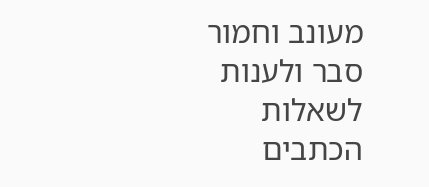מעונב וחמור סבר ולענות לשאלות הכתבים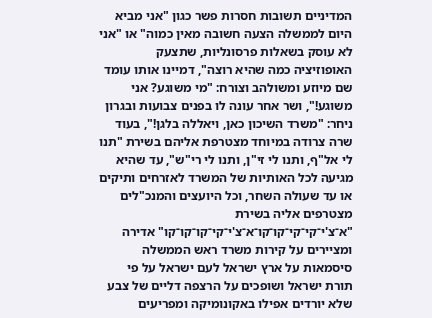המדיניים תשובות חסרות פשר כגון "אני מביא היום לממשלה הצעה חשובה מאין כמוה" או "אני לא עוסק בשאלות פרסונליות, שתצעק האופוזיציה כמה שהיא רוצה", דמיינו אותו עומד שם מיוזע ומשולהב וצורח: "מי משוגע? אני משוגע!", ושר אחר עונה לו בפנים צבועות ובגרון ניחר: "משרד השיכון כאן, ויאללה בלגן!", בעוד שרה צרודה במיוחד מצטרפת אליהם בשירת "תנו לי אל"ף, ותנו לי זי"ן, ותנו לי רי"ש", עד שהיא מגיעה לכל האותיות של המשרד לאזרחים ותיקים או עד שעולה השחר, וכל היועצים והמנכ"לים מצטרפים אליה בשירת "א־צ'י־קי־קי־קו־קו־א־צ'י־קי־קו־קו־קו" אדירה ומציירים על קירות משרד ראש הממשלה סיסמאות על ארץ ישראל לעם ישראל על פי תורת ישראל ושופכים על הרצפה דליים של צבע שלא יורדים אפילו באקונומיקה ומפריעים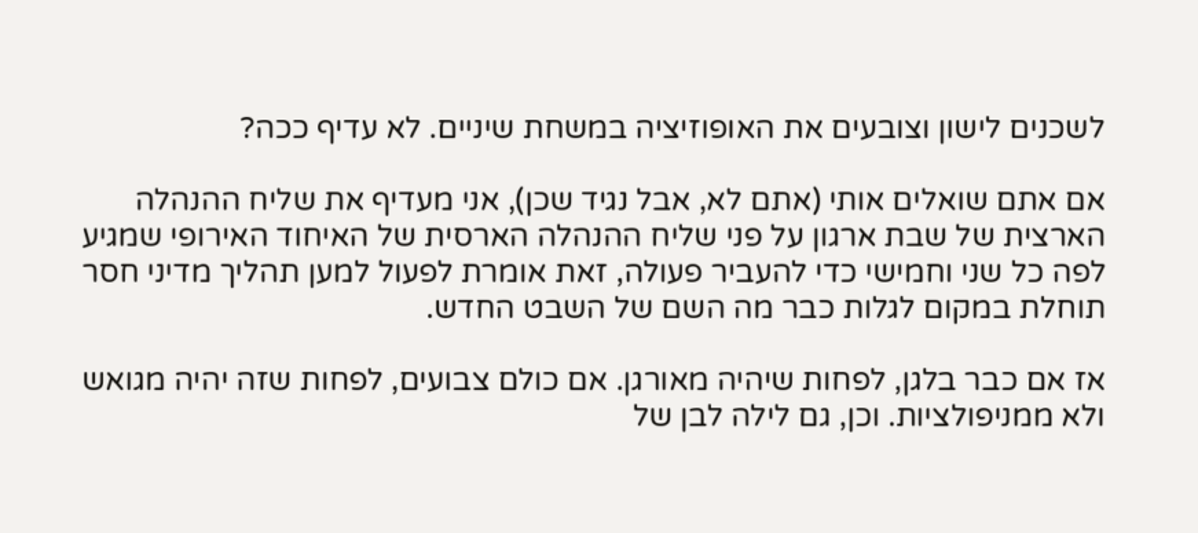לשכנים לישון וצובעים את האופוזיציה במשחת שיניים. לא עדיף ככה?

אם אתם שואלים אותי (אתם לא, אבל נגיד שכן), אני מעדיף את שליח ההנהלה הארצית של שבת ארגון על פני שליח ההנהלה הארסית של האיחוד האירופי שמגיע לפה כל שני וחמישי כדי להעביר פעולה, זאת אומרת לפעול למען תהליך מדיני חסר תוחלת במקום לגלות כבר מה השם של השבט החדש.

אז אם כבר בלגן, לפחות שיהיה מאורגן. אם כולם צבועים, לפחות שזה יהיה מגואש ולא ממניפולציות. וכן, גם לילה לבן של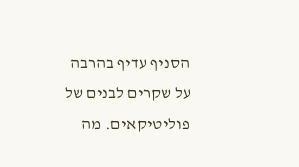הסניף עדיף בהרבה על שקרים לבנים של פוליטיקאים. מה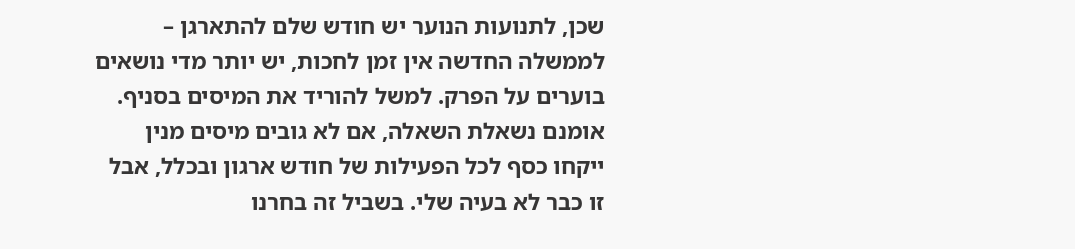שכן, לתנועות הנוער יש חודש שלם להתארגן – לממשלה החדשה אין זמן לחכות, יש יותר מדי נושאים בוערים על הפרק. למשל להוריד את המיסים בסניף. אומנם נשאלת השאלה, אם לא גובים מיסים מנין ייקחו כסף לכל הפעילות של חודש ארגון ובכלל, אבל זו כבר לא בעיה שלי. בשביל זה בחרנו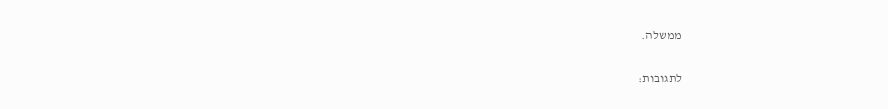ממשלה.

לתגובות: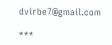dvirbe7@gmail.com

***